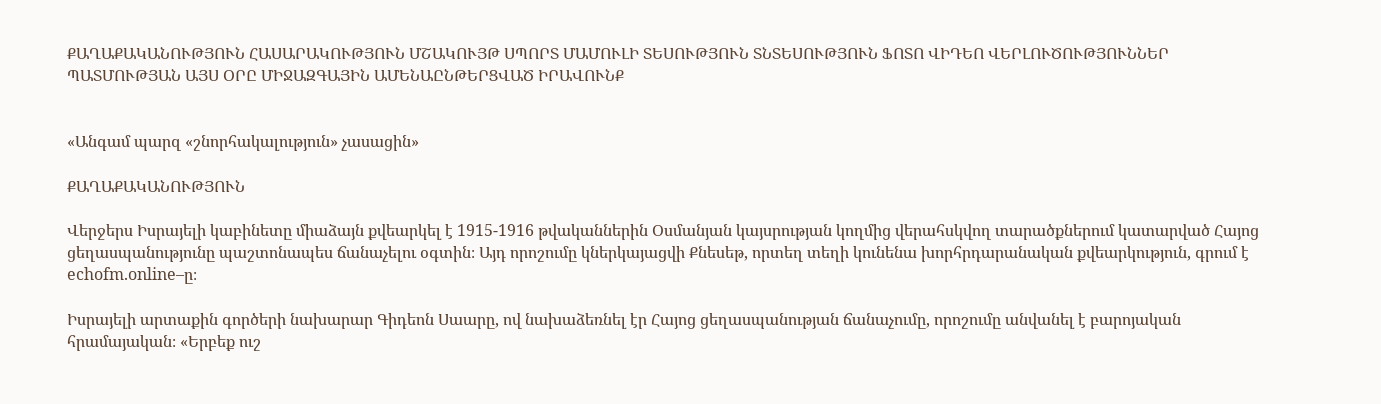ՔԱՂԱՔԱԿԱՆՈՒԹՅՈՒՆ ՀԱՍԱՐԱԿՈՒԹՅՈՒՆ ՄՇԱԿՈՒՅԹ ՍՊՈՐՏ ՄԱՄՈՒԼԻ ՏԵՍՈՒԹՅՈՒՆ ՏՆՏԵՍՈՒԹՅՈՒՆ ՖՈՏՈ ՎԻԴԵՈ ՎԵՐԼՈՒԾՈՒԹՅՈՒՆՆԵՐ ՊԱՏՄՈՒԹՅԱՆ ԱՅՍ ՕՐԸ ՄԻՋԱԶԳԱՅԻՆ ԱՄԵՆԱԸՆԹԵՐՑՎԱԾ ԻՐԱՎՈՒՆՔ


«Անգամ պարզ «շնորհակալություն» չասացին»

ՔԱՂԱՔԱԿԱՆՈՒԹՅՈՒՆ

Վերջերս Իսրայելի կաբինետը միաձայն քվեարկել է 1915-1916 թվականներին Օսմանյան կայսրության կողմից վերահսկվող տարածքներում կատարված Հայոց ցեղասպանությունը պաշտոնապես ճանաչելու օգտին։ Այդ որոշումը կներկայացվի Քնեսեթ, որտեղ տեղի կունենա խորհրդարանական քվեարկություն, գրում է echofm.online–ը։

Իսրայելի արտաքին գործերի նախարար Գիդեոն Սաարը, ով նախաձեռնել էր Հայոց ցեղասպանության ճանաչումը, որոշումը անվանել է բարոյական հրամայական։ «Երբեք ուշ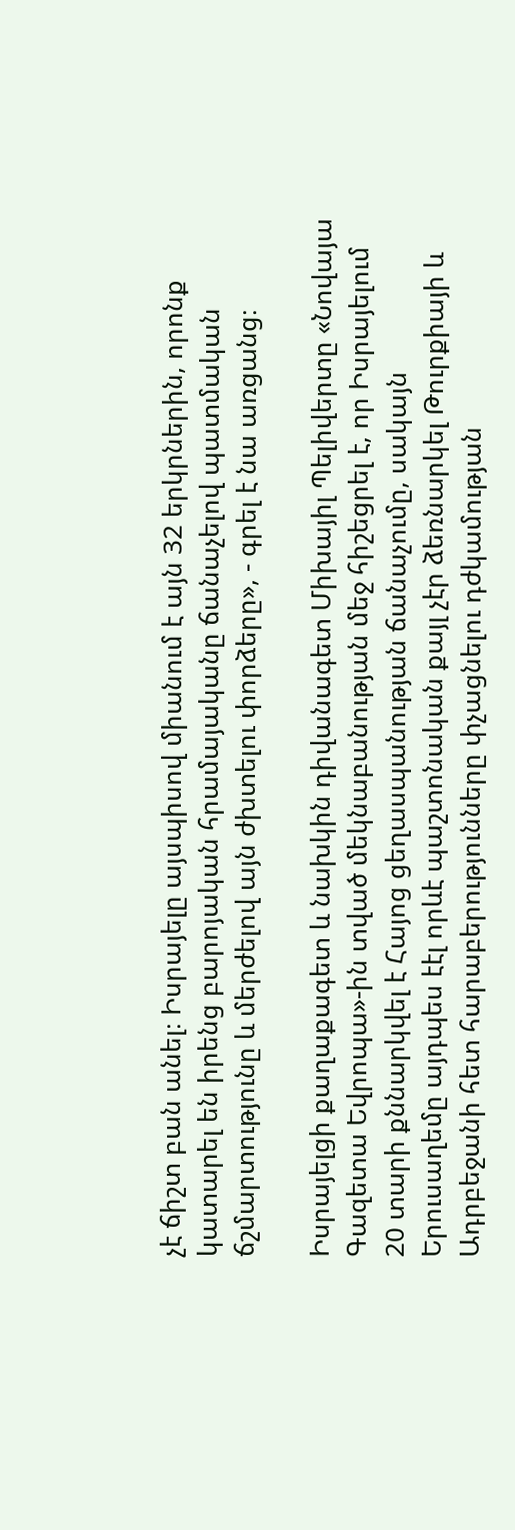չէ ճիշտ բան անել։ Իսրայելը այսպիսով միանում է այն 32 երկրներին, որոնք կատարել են իրենց բարոյական հրամայականը ճանաչելով պատմական ճշմարտությունը և մերժելով այն ժխտելու փորձերը», - գրել է նա առցանց։

Իսրայելցի քաղաքագետ և նախկին դիվանագետ Միխայիլ Պելիվերտը «Նովայա Գազետա Եվրոպա»-ին տված մեկնաբանության մեջ հիշեցրել է, որ Իսրայելում 20 տարի քննարկվել է Հայոց ցեղասպանության ճանաչումը, սակայն Երուսաղեմը այդպես էէլ որևէ պաշտոնական քայլ չէր ձեռնարկել Թուրքիայի և Ադրբեջանի հետ հարաբերությունները փչացնելու դժկամության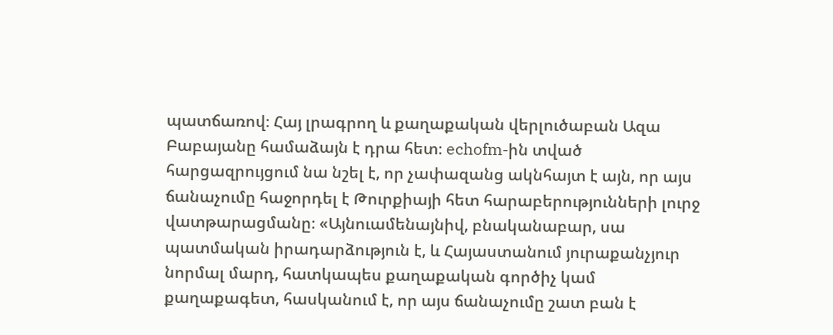պատճառով։ Հայ լրագրող և քաղաքական վերլուծաբան Ազա Բաբայանը համաձայն է դրա հետ։ echofm-ին տված հարցազրույցում նա նշել է, որ չափազանց ակնհայտ է այն, որ այս ճանաչումը հաջորդել է Թուրքիայի հետ հարաբերությունների լուրջ վատթարացմանը։ «Այնուամենայնիվ, բնականաբար, սա պատմական իրադարձություն է, և Հայաստանում յուրաքանչյուր նորմալ մարդ, հատկապես քաղաքական գործիչ կամ քաղաքագետ, հասկանում է, որ այս ճանաչումը շատ բան է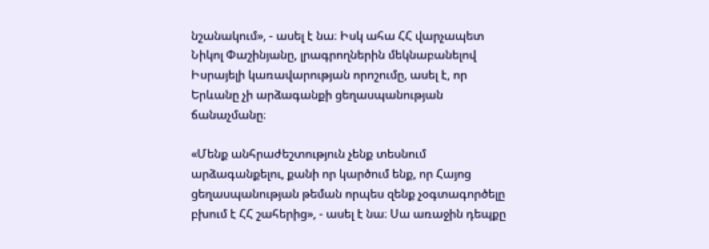նշանակում», - ասել է նա։ Իսկ ահա ՀՀ վարչապետ Նիկոլ Փաշինյանը, լրագրողներին մեկնաբանելով Իսրայելի կառավարության որոշումը, ասել է, որ Երևանը չի արձագանքի ցեղասպանության ճանաչմանը։

«Մենք անհրաժեշտություն չենք տեսնում արձագանքելու, քանի որ կարծում ենք, որ Հայոց ցեղասպանության թեման որպես զենք չօգտագործելը բխում է ՀՀ շահերից», - ասել է նա։ Սա առաջին դեպքը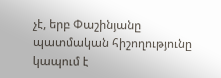չէ, երբ Փաշինյանը պատմական հիշողությունը կապում է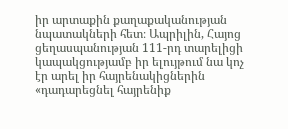իր արտաքին քաղաքականության նպատակների հետ։ Ապրիլին, Հայոց ցեղասպանության 111-րդ տարելիցի կապակցությամբ իր ելույթում նա կոչ էր արել իր հայրենակիցներին «դադարեցնել հայրենիք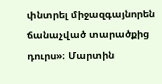փնտրել միջազգայնորեն ճանաչված տարածքից դուրս»։ Մարտին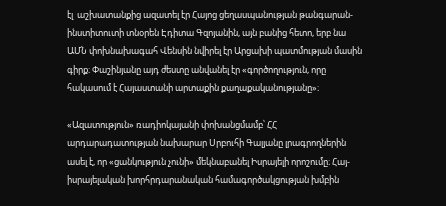էլ  աշխատանքից ազատել էր Հայոց ցեղասպանության թանգարան-ինստիտուտի տնօրեն Էդիտա Գզոյանին, այն բանից հետո, երբ նա ԱՄՆ փոխնախագահ Վենսին նվիրել էր Արցախի պատմության մասին գիրք։ Փաշինյանը այդ ժեստը անվանել էր «գործողություն, որը հակասում է Հայաստանի արտաքին քաղաքականությանը»։

«Ազատություն» ռադիոկայանի փոխանցմամբ՝ ՀՀ արդարադատության նախարար Սրբուհի Գալյանը լրագրողներին ասել է, որ «ցանկություն չունի» մեկնաբանել Իսրայելի որոշումը։ Հայ-իսրայելական խորհրդարանական համագործակցության խմբին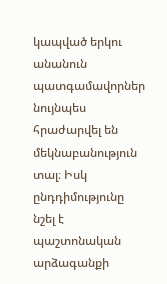կապված երկու անանուն պատգամավորներ նույնպես հրաժարվել են մեկնաբանություն տալ։ Իսկ ընդդիմությունը նշել է պաշտոնական արձագանքի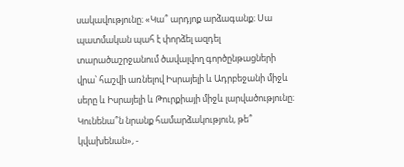սակավությունը։ «Կա՞ արդյոք արձագանք։ Սա պատմական պահ է փորձել ազդել տարածաշրջանում ծավալվող գործընթացների վրա՝ հաշվի առնելով Իսրայելի և Ադրբեջանի միջև սերը և Իսրայելի և Թուրքիայի միջև լարվածությունը։ Կունենա՞ն նրանք համարձակություն, թե՞ կվախենան», -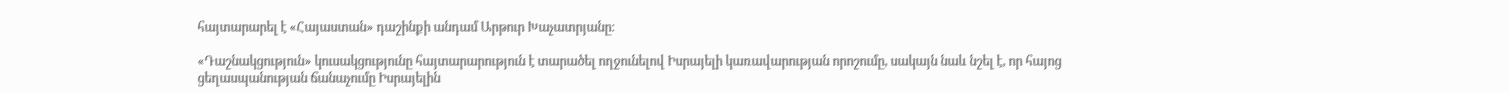հայտարարել է «Հայաստան» դաշինքի անդամ Արթուր Խաչատրյանը։

«Դաշնակցություն» կուսակցությունը հայտարարություն է տարածել ողջունելով Իսրայելի կառավարության որոշումը, սակայն նաև նշել է, որ հայոց ցեղասպանության ճանաչումը Իսրայելին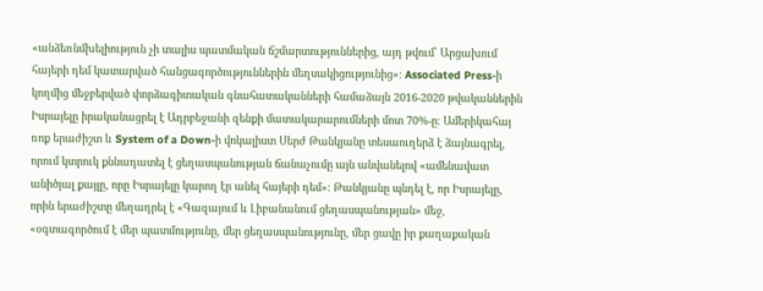«անձեռնմխելիություն չի տալիս պատմական ճշմարտություններից, այդ թվում՝ Արցախում հայերի դեմ կատարված հանցագործություններին մեղսակիցությունից»։ Associated Press-ի կողմից մեջբերված փորձագիտական գնահատականների համաձայն 2016-2020 թվականներին Իսրայելը իրականացրել է Ադրբեջանի զենքի մատակարարումների մոտ 70%-ը։ Ամերիկահայ ռոք երաժիշտ և System of a Down-ի վոկալիստ Սերժ Թանկյանը տեսաուղերձ է ձայնագրել, որում կտրուկ քննադատել է ցեղասպանության ճանաչումը այն անվանելով «ամենավատ անիծյալ քայլը, որը Իսրայելը կարող էր անել հայերի դեմ»։ Թանկյանը պնդել է, որ Իսրայելը, որին երաժիշտը մեղադրել է «Գազայում և Լիբանանում ցեղասպանության» մեջ, «օգտագործում է մեր պատմությունը, մեր ցեղասպանությունը, մեր ցավը իր քաղաքական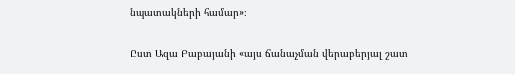նպատակների համար»։

Ըստ Ազա Բաբայանի «այս ճանաչման վերաբերյալ շատ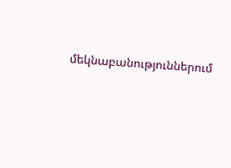մեկնաբանություններում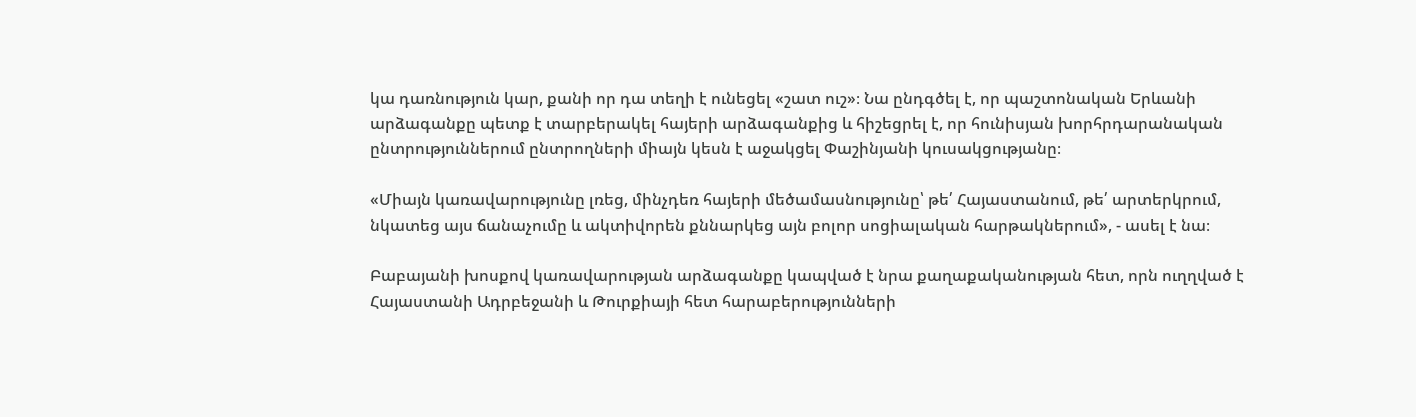կա դառնություն կար, քանի որ դա տեղի է ունեցել «շատ ուշ»։ Նա ընդգծել է, որ պաշտոնական Երևանի արձագանքը պետք է տարբերակել հայերի արձագանքից և հիշեցրել է, որ հունիսյան խորհրդարանական ընտրություններում ընտրողների միայն կեսն է աջակցել Փաշինյանի կուսակցությանը։

«Միայն կառավարությունը լռեց, մինչդեռ հայերի մեծամասնությունը՝ թե՛ Հայաստանում, թե՛ արտերկրում, նկատեց այս ճանաչումը և ակտիվորեն քննարկեց այն բոլոր սոցիալական հարթակներում», - ասել է նա։

Բաբայանի խոսքով կառավարության արձագանքը կապված է նրա քաղաքականության հետ, որն ուղղված է Հայաստանի Ադրբեջանի և Թուրքիայի հետ հարաբերությունների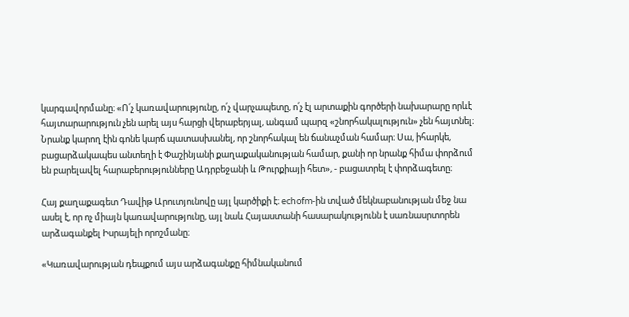կարգավորմանը։ «Ո՛չ կառավարությունը, ո՛չ վարչապետը, ո՛չ էլ արտաքին գործերի նախարարը որևէ հայտարարություն չեն արել այս հարցի վերաբերյալ, անգամ պարզ «շնորհակալություն» չեն հայտնել։ Նրանք կարող էին գոնե կարճ պատասխանել, որ շնորհակալ են ճանաչման համար։ Սա, իհարկե, բացարձակապես անտեղի է Փաշինյանի քաղաքականության համար, քանի որ նրանք հիմա փորձում են բարելավել հարաբերությունները Ադրբեջանի և Թուրքիայի հետ», - բացատրել է փորձագետը։

Հայ քաղաքագետ Դավիթ Արուտյունովը այլ կարծիքի է։ echofm-ին տված մեկնաբանության մեջ նա ասել է, որ ոչ միայն կառավարությունը, այլ նաև Հայաստանի հասարակությունն է սառնասրտորեն արձագանքել Իսրայելի որոշմանը։

«Կառավարության դեպքում այս արձագանքը հիմնականում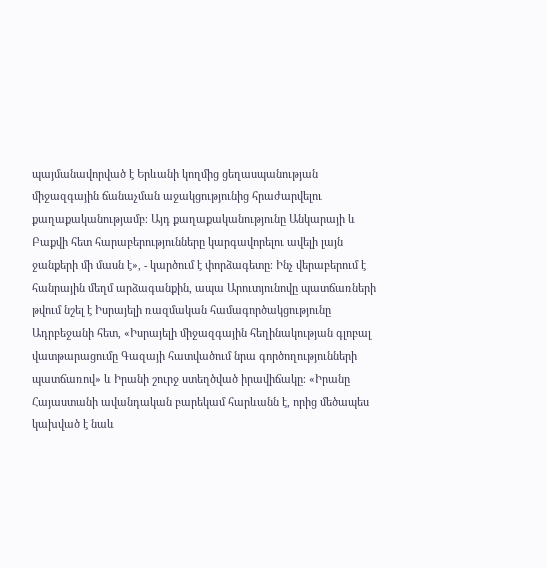պայմանավորված է Երևանի կողմից ցեղասպանության միջազգային ճանաչման աջակցությունից հրաժարվելու քաղաքականությամբ։ Այդ քաղաքականությունը Անկարայի և Բաքվի հետ հարաբերությունները կարգավորելու ավելի լայն ջանքերի մի մասն է», - կարծում է փորձագետը։ Ինչ վերաբերում է հանրային մեղմ արձագանքին, ապա Արուտյունովը պատճառների թվում նշել է Իսրայելի ռազմական համագործակցությունը Ադրբեջանի հետ, «Իսրայելի միջազգային հեղինակության գլոբալ վատթարացումը Գազայի հատվածում նրա գործողությունների պատճառով» և Իրանի շուրջ ստեղծված իրավիճակը։ «Իրանը Հայաստանի ավանդական բարեկամ հարևանն է, որից մեծապես կախված է նաև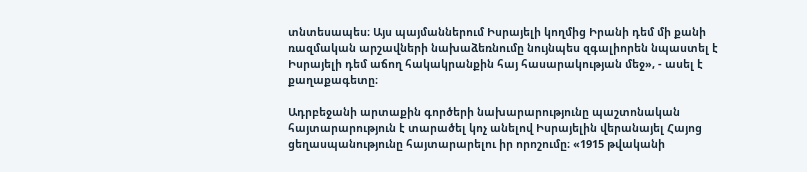տնտեսապես։ Այս պայմաններում Իսրայելի կողմից Իրանի դեմ մի քանի ռազմական արշավների նախաձեռնումը նույնպես զգալիորեն նպաստել է Իսրայելի դեմ աճող հակակրանքին հայ հասարակության մեջ», - ասել է քաղաքագետը։

Ադրբեջանի արտաքին գործերի նախարարությունը պաշտոնական հայտարարություն է տարածել կոչ անելով Իսրայելին վերանայել Հայոց ցեղասպանությունը հայտարարելու իր որոշումը։ «1915 թվականի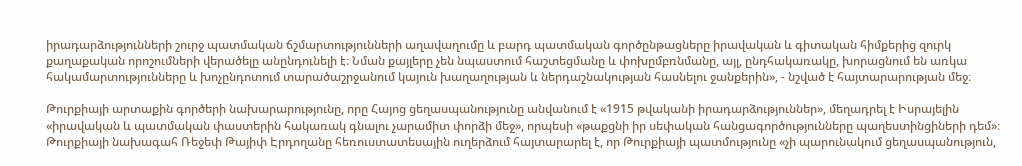իրադարձությունների շուրջ պատմական ճշմարտությունների աղավաղումը և բարդ պատմական գործընթացները իրավական և գիտական հիմքերից զուրկ քաղաքական որոշումների վերածելը անընդունելի է։ Նման քայլերը չեն նպաստում հաշտեցմանը և փոխըմբռնմանը, այլ, ընդհակառակը, խորացնում են առկա հակամարտությունները և խոչընդոտում տարածաշրջանում կայուն խաղաղության և ներդաշնակության հասնելու ջանքերին», - նշված է հայտարարության մեջ։

Թուրքիայի արտաքին գործերի նախարարությունը, որը Հայոց ցեղասպանությունը անվանում է «1915 թվականի իրադարձություններ», մեղադրել է Իսրայելին «իրավական և պատմական փաստերին հակառակ գնալու չարամիտ փորձի մեջ», որպեսի «թաքցնի իր սեփական հանցագործությունները պաղեստինցիների դեմ»։ Թուրքիայի նախագահ Ռեջեփ Թայիփ Էրդողանը հեռուստատեսային ուղերձում հայտարարել է, որ Թուրքիայի պատմությունը «չի պարունակում ցեղասպանություն,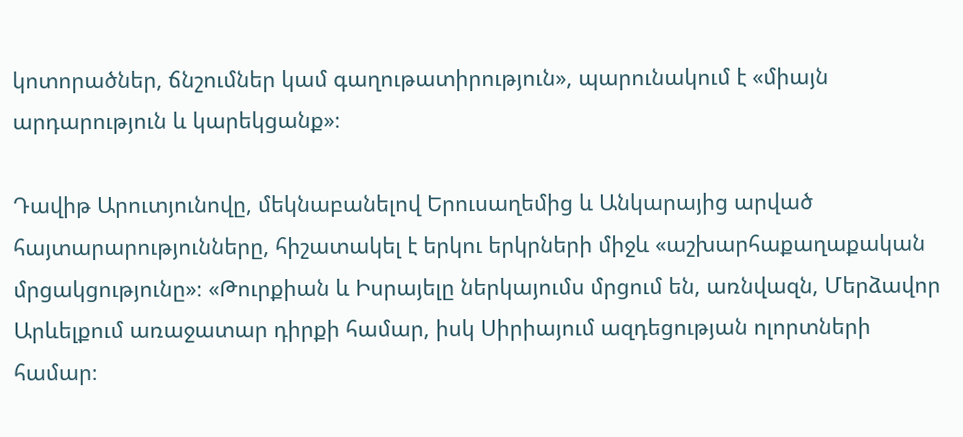կոտորածներ, ճնշումներ կամ գաղութատիրություն», պարունակում է «միայն արդարություն և կարեկցանք»։

Դավիթ Արուտյունովը, մեկնաբանելով Երուսաղեմից և Անկարայից արված հայտարարությունները, հիշատակել է երկու երկրների միջև «աշխարհաքաղաքական մրցակցությունը»։ «Թուրքիան և Իսրայելը ներկայումս մրցում են, առնվազն, Մերձավոր Արևելքում առաջատար դիրքի համար, իսկ Սիրիայում ազդեցության ոլորտների համար։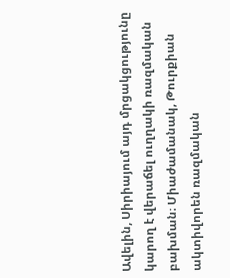Ավելին, Սիրիայում այդ մրցակցությունը կարող է վերաճել ուղղակի ռազմական բախման։ Միաժամանակ, Թուրքիան ակտիվորեն ռազմական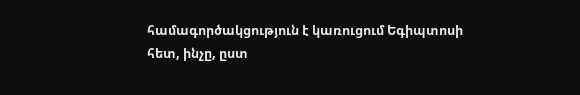համագործակցություն է կառուցում Եգիպտոսի հետ, ինչը, ըստ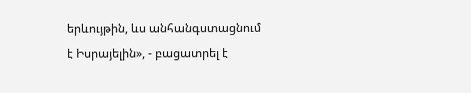երևույթին, ևս անհանգստացնում է Իսրայելին», - բացատրել է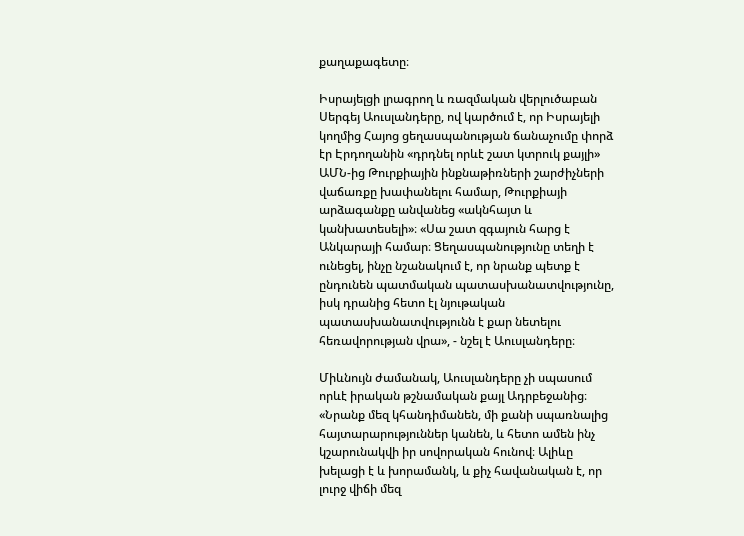քաղաքագետը։

Իսրայելցի լրագրող և ռազմական վերլուծաբան Սերգեյ Աուսլանդերը, ով կարծում է, որ Իսրայելի կողմից Հայոց ցեղասպանության ճանաչումը փորձ էր Էրդողանին «դրդնել որևէ շատ կտրուկ քայլի» ԱՄՆ-ից Թուրքիային ինքնաթիռների շարժիչների վաճառքը խափանելու համար, Թուրքիայի արձագանքը անվանեց «ակնհայտ և կանխատեսելի»։ «Սա շատ զգայուն հարց է Անկարայի համար։ Ցեղասպանությունը տեղի է ունեցել, ինչը նշանակում է, որ նրանք պետք է ընդունեն պատմական պատասխանատվությունը, իսկ դրանից հետո էլ նյութական պատասխանատվությունն է քար նետելու հեռավորության վրա», - նշել է Աուսլանդերը։

Միևնույն ժամանակ, Աուսլանդերը չի սպասում որևէ իրական թշնամական քայլ Ադրբեջանից։ «Նրանք մեզ կհանդիմանեն, մի քանի սպառնալից հայտարարություններ կանեն, և հետո ամեն ինչ կշարունակվի իր սովորական հունով։ Ալիևը խելացի է և խորամանկ, և քիչ հավանական է, որ լուրջ վիճի մեզ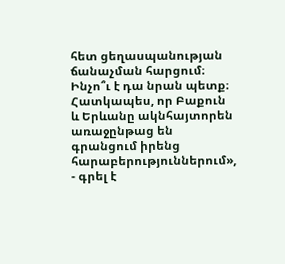հետ ցեղասպանության ճանաչման հարցում։ Ինչո՞ւ է դա նրան պետք։ Հատկապես, որ Բաքուն և Երևանը ակնհայտորեն առաջընթաց են գրանցում իրենց հարաբերություններում», - գրել է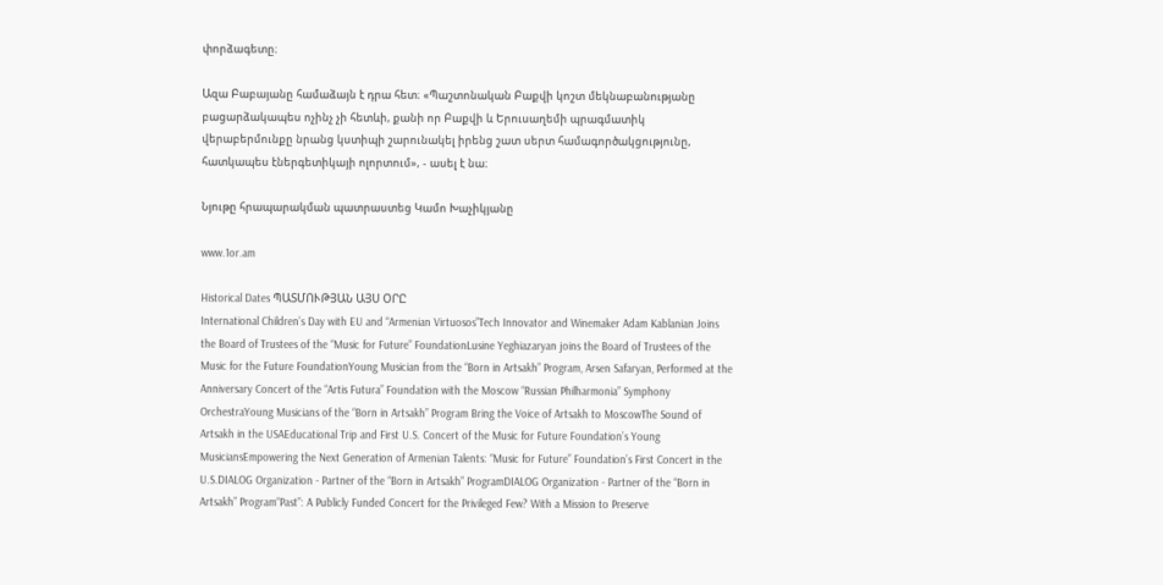փորձագետը։

Ազա Բաբայանը համաձայն է դրա հետ։ «Պաշտոնական Բաքվի կոշտ մեկնաբանությանը բացարձակապես ոչինչ չի հետևի, քանի որ Բաքվի և Երուսաղեմի պրագմատիկ վերաբերմունքը նրանց կստիպի շարունակել իրենց շատ սերտ համագործակցությունը, հատկապես էներգետիկայի ոլորտում», - ասել է նա։

Նյութը հրապարակման պատրաստեց Կամո Խաչիկյանը

www.1or.am

Historical Dates ՊԱՏՄՈՒԹՅԱՆ ԱՅՍ ՕՐԸ
International Children’s Day with EU and “Armenian Virtuosos”Tech Innovator and Winemaker Adam Kablanian Joins the Board of Trustees of the “Music for Future” FoundationLusine Yeghiazaryan joins the Board of Trustees of the Music for the Future FoundationYoung Musician from the “Born in Artsakh” Program, Arsen Safaryan, Performed at the Anniversary Concert of the “Artis Futura” Foundation with the Moscow “Russian Philharmonia” Symphony OrchestraYoung Musicians of the “Born in Artsakh” Program Bring the Voice of Artsakh to MoscowThe Sound of Artsakh in the USAEducational Trip and First U.S. Concert of the Music for Future Foundation’s Young MusiciansEmpowering the Next Generation of Armenian Talents: “Music for Future” Foundation’s First Concert in the U.S.DIALOG Organization - Partner of the “Born in Artsakh” ProgramDIALOG Organization - Partner of the “Born in Artsakh” Program“Past”: A Publicly Funded Concert for the Privileged Few? With a Mission to Preserve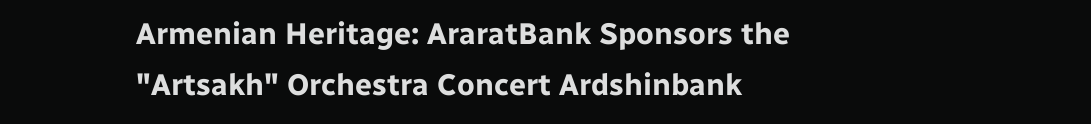Armenian Heritage: AraratBank Sponsors the "Artsakh" Orchestra Concert Ardshinbank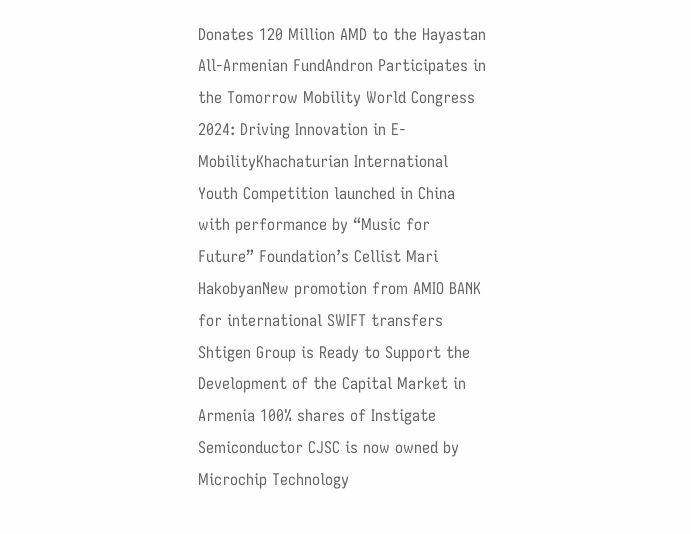Donates 120 Million AMD to the Hayastan All-Armenian FundAndron Participates in the Tomorrow Mobility World Congress 2024: Driving Innovation in E-MobilityKhachaturian International Youth Competition launched in China with performance by “Music for Future” Foundation’s Cellist Mari HakobyanNew promotion from AMIO BANK for international SWIFT transfers Shtigen Group is Ready to Support the Development of the Capital Market in Armenia 100% shares of Instigate Semiconductor CJSC is now owned by Microchip Technology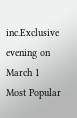inc.Exclusive evening on March 1
Most Popular